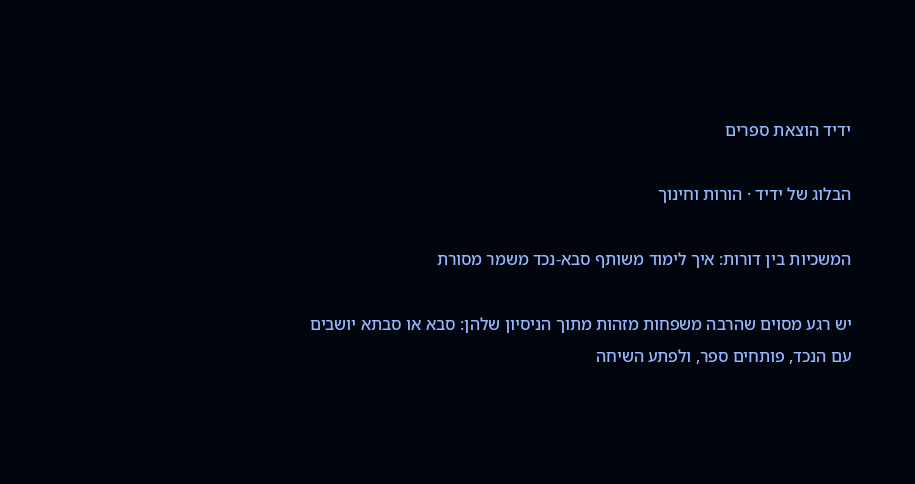ידיד הוצאת ספרים

הבלוג של ידיד · הורות וחינוך

המשכיות בין דורות: איך לימוד משותף סבא-נכד משמר מסורת

יש רגע מסוים שהרבה משפחות מזהות מתוך הניסיון שלהן: סבא או סבתא יושבים עם הנכד, פותחים ספר, ולפתע השיחה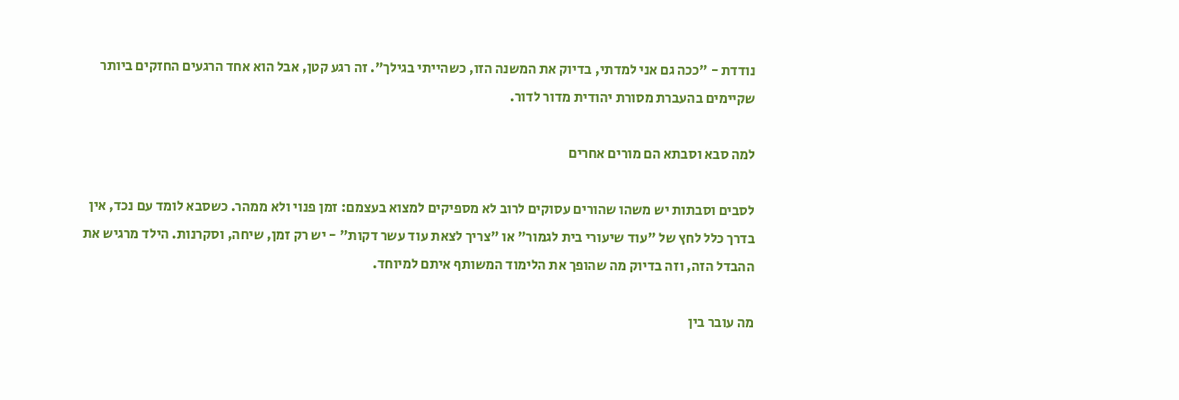נודדת - "ככה גם אני למדתי, בדיוק את המשנה הזו, כשהייתי בגילך". זה רגע קטן, אבל הוא אחד הרגעים החזקים ביותר שקיימים בהעברת מסורת יהודית מדור לדור.

למה סבא וסבתא הם מורים אחרים

לסבים וסבתות יש משהו שהורים עסוקים לרוב לא מספיקים למצוא בעצמם: זמן פנוי ולא ממהר. כשסבא לומד עם נכד, אין בדרך כלל לחץ של "עוד שיעורי בית לגמור" או "צריך לצאת עוד עשר דקות" - יש רק זמן, שיחה, וסקרנות. הילד מרגיש את ההבדל הזה, וזה בדיוק מה שהופך את הלימוד המשותף איתם למיוחד.

מה עובר בין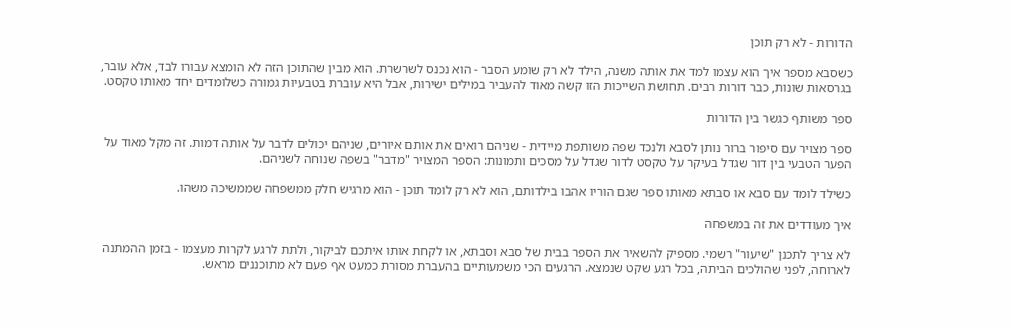הדורות - לא רק תוכן

כשסבא מספר איך הוא עצמו למד את אותה משנה, הילד לא רק שומע הסבר - הוא נכנס לשרשרת. הוא מבין שהתוכן הזה לא הומצא עבורו לבד, אלא עובר, בגרסאות שונות, כבר דורות רבים. תחושת השייכות הזו קשה מאוד להעביר במילים ישירות, אבל היא עוברת בטבעיות גמורה כשלומדים יחד מאותו טקסט.

ספר משותף כגשר בין הדורות

ספר מצויר עם סיפור ברור נותן לסבא ולנכד שפה משותפת מיידית - שניהם רואים את אותם איורים, שניהם יכולים לדבר על אותה דמות. זה מקל מאוד על הפער הטבעי בין דור שגדל בעיקר על טקסט לדור שגדל על מסכים ותמונות: הספר המצויר "מדבר" בשפה שנוחה לשניהם.

כשילד לומד עם סבא או סבתא מאותו ספר שגם הוריו אהבו בילדותם, הוא לא רק לומד תוכן - הוא מרגיש חלק ממשפחה שממשיכה משהו.

איך מעודדים את זה במשפחה

לא צריך לתכנן "שיעור" רשמי. מספיק להשאיר את הספר בבית של סבא וסבתא, או לקחת אותו איתכם לביקור, ולתת לרגע לקרות מעצמו - בזמן ההמתנה לארוחה, לפני שהולכים הביתה, בכל רגע שקט שנמצא. הרגעים הכי משמעותיים בהעברת מסורת כמעט אף פעם לא מתוכננים מראש.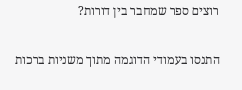רוצים ספר שמחבר בין דורות?

התנסו בעמודי הדוגמה מתוך משניות ברכות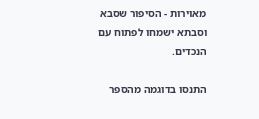מאוירות - הסיפור שסבא וסבתא ישמחו לפתוח עם הנכדים.

התנסו בדוגמה מהספר